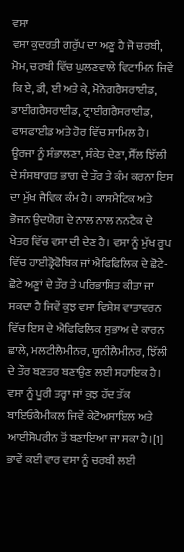ਵਸਾ
ਵਸਾ ਕੁਦਰਤੀ ਗਰੁੱਪ ਦਾ ਅਣੂ ਹੈ ਜੋ ਚਰਬੀ, ਮੋਮ, ਚਰਬੀ ਵਿੱਚ ਘੁਲਣਵਾਲੇ ਵਿਟਾਮਿਨ ਜਿਵੇਂ ਕਿ ਏ, ਡੀ, ਈ ਅਤੇ ਕੇ, ਮੋਨੋਗਰੈਸਰਾਈਡ, ਡਾਈਗਰੈਸਰਾਈਡ, ਟ੍ਰਾਈਗਰੈਸਰਾਈਡ, ਫਾਸਫਾਈਡ ਅਤੇ ਹੋਰ ਵਿੱਚ ਸਾਮਿਲ ਹੈ। ਊਰਜਾ ਨੂੰ ਸੰਭਾਲਣਾ, ਸੰਕੇਤ ਦੇਣਾ, ਸੈੱਲ ਝਿੱਲੀ ਦੇ ਸੰਸਥਾਗਤ ਭਾਗ ਦੇ ਤੌਰ ਤੇ ਕੰਮ ਕਰਨਾ ਇਸ ਦਾ ਮੁੱਖ ਜੈਵਿਕ ਕੰਮ ਹੈ। ਕਾਸਮੈਟਿਕ ਅਤੇ ਭੋਜਨ ਉਦਯੋਗ ਦੇ ਨਾਲ ਨਾਲ ਨਨਟੈਕ ਦੇ ਖੇਤਰ ਵਿੱਚ ਵਸਾ ਦੀ ਦੇਣ ਹੈ। ਵਸਾ ਨੂੰ ਮੁੱਖ ਰੂਪ ਵਿੱਚ ਹਾਈਡ੍ਰੋਫੋਬਿਕ ਜਾਂ ਐਫਿਫਿਲਿਕ ਦੇ ਛੋਟੇ-ਛੋਟੇ ਅਣੂਾਂ ਦੇ ਤੌਰ ਤੇ ਪਰਿਭਾਸ਼ਿਤ ਕੀਤਾ ਜਾ ਸਕਦਾ ਹੈ ਜਿਵੇਂ ਕੁਝ ਵਸਾ ਵਿਸ਼ੇਸ਼ ਵਾਤਾਵਰਨ ਵਿੱਚ ਇਸ ਦੇ ਐਫਿਫਿਲਿਕ ਸੁਭਾਅ ਦੇ ਕਾਰਨ ਛਾਲੇ, ਮਲਟੀਲੈਮੀਨਰ, ਯੂਨੀਲੈਮੀਨਰ, ਝਿੱਲੀ ਦੇ ਤੌਰ ਬਣਤਰ ਬਣਾਉਣ ਲਈ ਸਹਾਇਕ ਹੈ। ਵਸਾ ਨੂੰ ਪੂਰੀ ਤਰ੍ਹਾ ਜਾਂ ਕੁਝ ਹੱਦ ਤੱਕ ਬਾਇਓਕੈਮੀਕਲ ਜਿਵੇਂ ਕੇਟੋਅਸਾਇਲ ਅਤੇ ਆਈਸੋਪਰੀਨ ਤੋਂ ਬਣਾਇਆ ਜਾ ਸਕਾ ਹੈ।[1] ਭਾਵੇਂ ਕਈ ਵਾਰ ਵਸਾ ਨੂੰ ਚਰਬੀ ਲਈ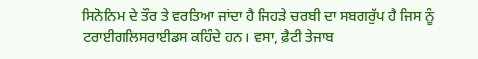ਸਿਨੋਨਿਮ ਦੇ ਤੌਰ ਤੇ ਵਰਤਿਆ ਜਾਂਦਾ ਹੈ ਜਿਹੜੇ ਚਰਬੀ ਦਾ ਸਬਗਰੁੱਪ ਹੈ ਜਿਸ ਨੂੰ ਟਰਾਈਗਲਿਸਰਾਈਡਸ ਕਹਿੰਦੇ ਹਨ। ਵਸਾ, ਫ਼ੈਟੀ ਤੇਜਾਬ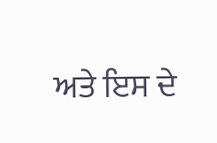ਅਤੇ ਇਸ ਦੇ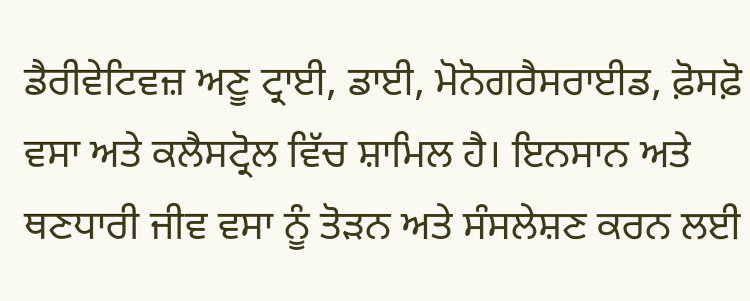ਡੈਰੀਵੇਟਿਵਜ਼ ਅਣੂ ਟ੍ਰਾਈ, ਡਾਈ, ਮੋਨੋਗਰੈਸਰਾਈਡ, ਫ਼ੋਸਫ਼ੋ ਵਸਾ ਅਤੇ ਕਲੈਸਟ੍ਰੋਲ ਵਿੱਚ ਸ਼ਾਮਿਲ ਹੈ। ਇਨਸਾਨ ਅਤੇ ਥਣਧਾਰੀ ਜੀਵ ਵਸਾ ਨੂੰ ਤੋੜਨ ਅਤੇ ਸੰਸਲੇਸ਼ਣ ਕਰਨ ਲਈ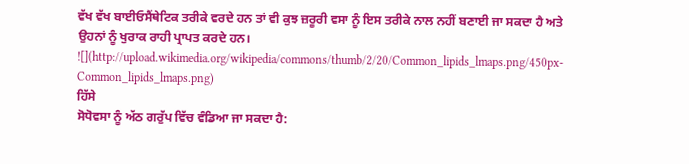ਵੱਖ ਵੱਖ ਬਾਈਓਸੈਂਥੇਟਿਕ ਤਰੀਕੇ ਵਰਦੇ ਹਨ ਤਾਂ ਵੀ ਕੁਝ ਜ਼ਰੂਰੀ ਵਸਾ ਨੂੰ ਇਸ ਤਰੀਕੇ ਨਾਲ ਨਹੀਂ ਬਣਾਈ ਜਾ ਸਕਦਾ ਹੈ ਅਤੇ ਉਹਨਾਂ ਨੂੰ ਖੁਰਾਕ ਰਾਹੀ ਪ੍ਰਾਪਤ ਕਰਦੇ ਹਨ।
![](http://upload.wikimedia.org/wikipedia/commons/thumb/2/20/Common_lipids_lmaps.png/450px-Common_lipids_lmaps.png)
ਹਿੱਸੇ
ਸੋਧੋਵਸਾ ਨੂੰ ਅੱਠ ਗਰੁੱਪ ਵਿੱਚ ਵੰਡਿਆ ਜਾ ਸਕਦਾ ਹੈ: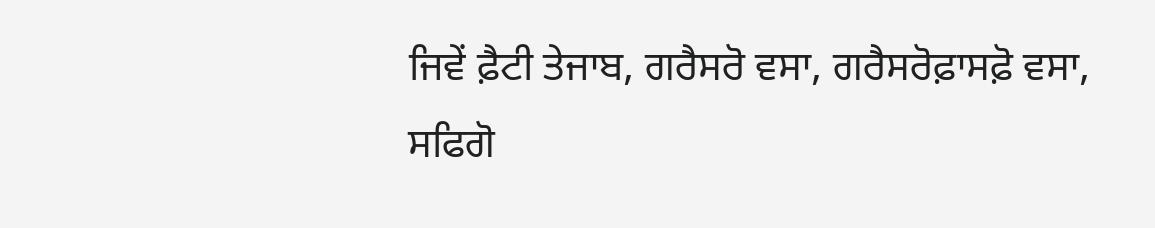ਜਿਵੇਂ ਫ਼ੈਟੀ ਤੇਜਾਬ, ਗਰੈਸਰੋ ਵਸਾ, ਗਰੈਸਰੋਫ਼ਾਸਫ਼ੋ ਵਸਾ, ਸਫਿਗੋ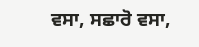ਵਸਾ, ਸਛਾਰੋ ਵਸਾ,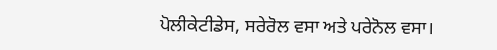ਪੋਲੀਕੇਟੀਡੇਸ, ਸਰੇਰੋਲ ਵਸਾ ਅਤੇ ਪਰੇਨੋਲ ਵਸਾ।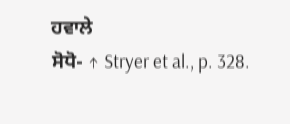ਹਵਾਲੇ
ਸੋਧੋ- ↑ Stryer et al., p. 328.